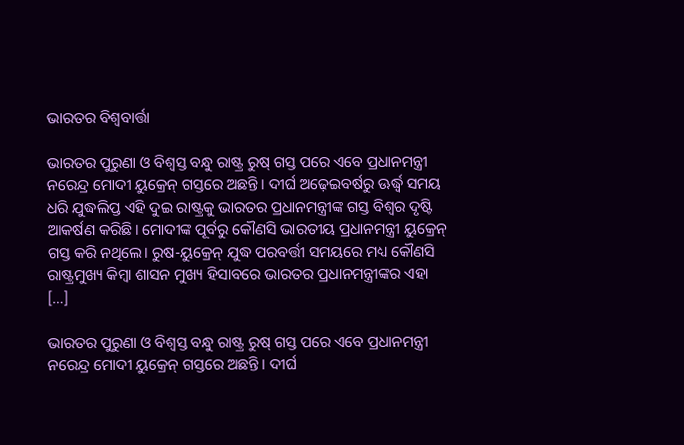ଭାରତର ବିଶ୍ୱବାର୍ତ୍ତା

ଭାରତର ପୁରୁଣା ଓ ବିଶ୍ୱସ୍ତ ବନ୍ଧୁ ରାଷ୍ଟ୍ର ରୁଷ୍‌‌ ଗସ୍ତ ପରେ ଏବେ ପ୍ରଧାନମନ୍ତ୍ରୀ ନରେନ୍ଦ୍ର ମୋଦୀ ୟୁକ୍ରେନ୍‌‌ ଗସ୍ତରେ ଅଛନ୍ତି। ଦୀର୍ଘ ଅଢ଼େଇବର୍ଷରୁ ଊର୍ଦ୍ଧ୍ବ ସମୟ ଧରି ଯୁଦ୍ଧଲିପ୍ତ ଏହି ଦୁଇ ରାଷ୍ଟ୍ରକୁ ଭାରତର ପ୍ରଧାନମନ୍ତ୍ରୀଙ୍କ ଗସ୍ତ ବିଶ୍ୱର ଦୃଷ୍ଟି ଆକର୍ଷଣ କରିଛି। ମୋଦୀଙ୍କ ପୂର୍ବରୁ କୌଣସି ଭାରତୀୟ ପ୍ରଧାନମନ୍ତ୍ରୀ ୟୁକ୍ରେନ୍‌‌ ଗସ୍ତ କରି ନଥିଲେ। ରୁଷ-ୟୁକ୍ରେନ୍‌‌ ଯୁଦ୍ଧ ପରବର୍ତ୍ତୀ ସମୟରେ ମଧ୍ୟ କୌଣସି ରାଷ୍ଟ୍ରମୁଖ୍ୟ କିମ୍ବା ଶାସନ ମୁଖ୍ୟ ହିସାବରେ ଭାରତର ପ୍ରଧାନମନ୍ତ୍ରୀଙ୍କର ଏହା […]

ଭାରତର ପୁରୁଣା ଓ ବିଶ୍ୱସ୍ତ ବନ୍ଧୁ ରାଷ୍ଟ୍ର ରୁଷ୍‌‌ ଗସ୍ତ ପରେ ଏବେ ପ୍ରଧାନମନ୍ତ୍ରୀ ନରେନ୍ଦ୍ର ମୋଦୀ ୟୁକ୍ରେନ୍‌‌ ଗସ୍ତରେ ଅଛନ୍ତି। ଦୀର୍ଘ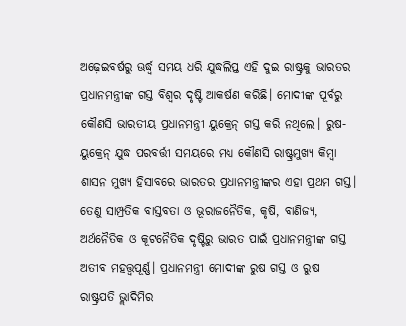ଅଢ଼େଇବର୍ଷରୁ ଊର୍ଦ୍ଧ୍ବ ସମୟ ଧରି ଯୁଦ୍ଧଲିପ୍ତ ଏହି ଦୁଇ ରାଷ୍ଟ୍ରକୁ ଭାରତର ପ୍ରଧାନମନ୍ତ୍ରୀଙ୍କ ଗସ୍ତ ବିଶ୍ୱର ଦୃଷ୍ଟି ଆକର୍ଷଣ କରିଛି। ମୋଦୀଙ୍କ ପୂର୍ବରୁ କୌଣସି ଭାରତୀୟ ପ୍ରଧାନମନ୍ତ୍ରୀ ୟୁକ୍ରେନ୍‌‌ ଗସ୍ତ କରି ନଥିଲେ। ରୁଷ-ୟୁକ୍ରେନ୍‌‌ ଯୁଦ୍ଧ ପରବର୍ତ୍ତୀ ସମୟରେ ମଧ୍ୟ କୌଣସି ରାଷ୍ଟ୍ରମୁଖ୍ୟ କିମ୍ବା ଶାସନ ମୁଖ୍ୟ ହିସାବରେ ଭାରତର ପ୍ରଧାନମନ୍ତ୍ରୀଙ୍କର ଏହା ପ୍ରଥମ ଗସ୍ତ। ତେଣୁ ସାମ୍ପ୍ରତିକ ବାସ୍ତବତା ଓ ଭୂରାଜନୈତିକ, କୃଷି, ବାଣିଜ୍ୟ, ଅର୍ଥନୈତିକ ଓ କୂଟନୈତିକ ଦୃଷ୍ଟିରୁ ଭାରତ ପାଇଁ ପ୍ରଧାନମନ୍ତ୍ରୀଙ୍କ ଗସ୍ତ ଅତୀବ ମହତ୍ତ୍ୱପୂର୍ଣ୍ଣ। ପ୍ରଧାନମନ୍ତ୍ରୀ ମୋଦୀଙ୍କ ରୁଷ ଗସ୍ତ ଓ ରୁଷ ରାଷ୍ଟ୍ରପତି ଭ୍ଲାଦିମିର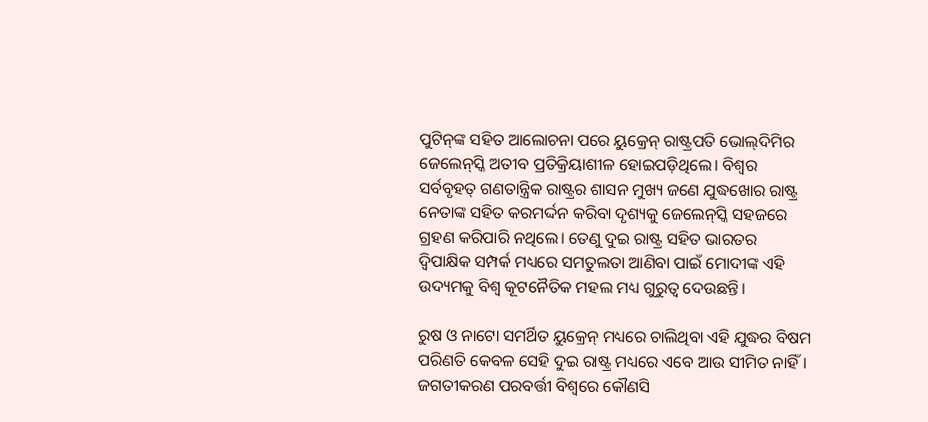ପୁଟିନ୍‌‌ଙ୍କ ସହିତ ଆଲୋଚନା ପରେ ୟୁକ୍ରେନ୍‌‌ ରାଷ୍ଟ୍ରପତି ଭୋଲ୍‌‌ଦିମିର ଜେଲେନ୍‌‌ସ୍କି ଅତୀବ ପ୍ରତିକ୍ରିୟାଶୀଳ ହୋଇପଡ଼ିଥିଲେ। ବିଶ୍ୱର ସର୍ବବୃହତ୍‌‌ ଗଣତାନ୍ତ୍ରିକ ରାଷ୍ଟ୍ରର ଶାସନ ମୁଖ୍ୟ ଜଣେ ଯୁଦ୍ଧଖୋର ରାଷ୍ଟ୍ର ନେତାଙ୍କ ସହିତ କରମର୍ଦ୍ଦନ କରିବା ଦୃଶ୍ୟକୁ ଜେଲେନ୍‌‌ସ୍କି ସହଜରେ ଗ୍ରହଣ କରିପାରି ନଥିଲେ। ତେଣୁ ଦୁଇ ରାଷ୍ଟ୍ର ସହିତ ଭାରତର ଦ୍ୱିପାକ୍ଷିକ ସମ୍ପର୍କ ମଧ୍ୟରେ ସମତୁଲତା ଆଣିବା ପାଇଁ ମୋଦୀଙ୍କ ଏହି ଉଦ୍ୟମକୁ ବିଶ୍ୱ କୂଟନୈତିକ ମହଲ ମଧ୍ୟ ଗୁରୁତ୍ୱ ଦେଉଛନ୍ତି।

ରୁଷ ଓ ନାଟୋ ସମର୍ଥିତ ୟୁକ୍ରେନ୍‌‌ ମଧ୍ୟରେ ଚାଲିଥିବା ଏହି ଯୁଦ୍ଧର ବିଷମ ପରିଣତି କେବଳ ସେହି ଦୁଇ ରାଷ୍ଟ୍ର ମଧ୍ୟରେ ଏବେ ଆଉ ସୀମିତ ନାହିଁ। ଜଗତୀକରଣ ପରବର୍ତ୍ତୀ ବିଶ୍ୱରେ କୌଣସି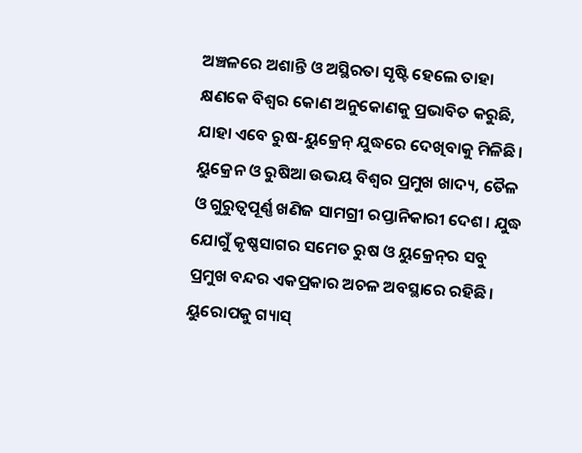ଅଞ୍ଚଳରେ ଅଶାନ୍ତି ଓ ଅସ୍ଥିରତା ସୃଷ୍ଟି ହେଲେ ତାହା କ୍ଷଣକେ ବିଶ୍ୱର କୋଣ ଅନୁକୋଣକୁ ପ୍ରଭାବିତ କରୁଛି, ଯାହା ଏବେ ରୁଷ-ୟୁକ୍ରେନ୍‌‌ ଯୁଦ୍ଧରେ ଦେଖିବାକୁ ମିଳିଛି। ୟୁକ୍ରେନ ଓ ରୁଷିଆ ଉଭୟ ବିଶ୍ୱର ପ୍ରମୁଖ ଖାଦ୍ୟ, ତୈଳ ଓ ଗୁରୁତ୍ୱପୂର୍ଣ୍ଣ ଖଣିଜ ସାମଗ୍ରୀ ରପ୍ତାନିକାରୀ ଦେଶ। ଯୁଦ୍ଧ ଯୋଗୁଁ କୃଷ୍ଣସାଗର ସମେତ ରୁଷ ଓ ୟୁକ୍ରେନ୍‌‌ର ସବୁ ପ୍ରମୁଖ ବନ୍ଦର ଏକପ୍ରକାର ଅଚଳ ଅବସ୍ଥାରେ ରହିଛି। ୟୁରୋପକୁ ଗ୍ୟାସ୍‌‌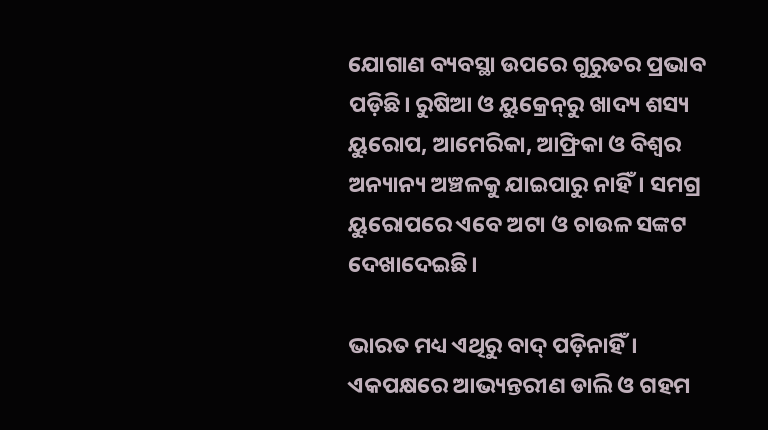ଯୋଗାଣ ବ୍ୟବସ୍ଥା ଉପରେ ଗୁରୁତର ପ୍ରଭାବ ପଡ଼ିଛି। ରୁଷିଆ ଓ ୟୁକ୍ରେନ୍‌‌ରୁ ଖାଦ୍ୟ ଶସ୍ୟ ୟୁରୋପ, ଆମେରିକା, ଆଫ୍ରିକା ଓ ବିଶ୍ୱର ଅନ୍ୟାନ୍ୟ ଅଞ୍ଚଳକୁ ଯାଇପାରୁ ନାହିଁ। ସମଗ୍ର ୟୁରୋପରେ ଏବେ ଅଟା ଓ ଚାଉଳ ସଙ୍କଟ ଦେଖାଦେଇଛି।

ଭାରତ ମଧ୍ୟ ଏଥିରୁ ବାଦ୍‌‌ ପଡ଼ିନାହିଁ। ଏକପକ୍ଷରେ ଆଭ୍ୟନ୍ତରୀଣ ଡାଲି ଓ ଗହମ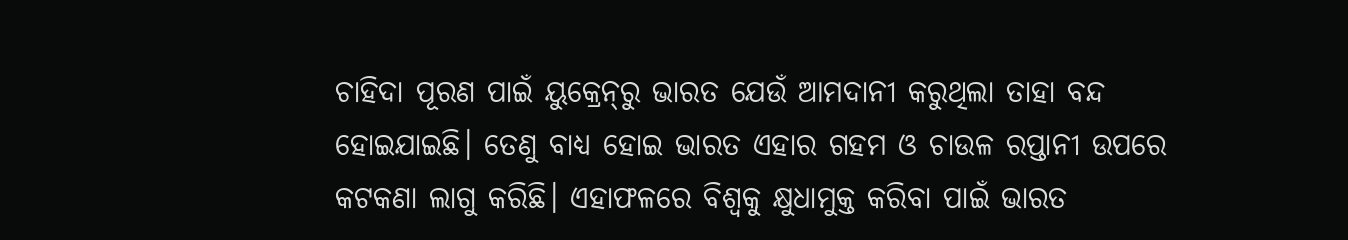ଚାହିଦା ପୂରଣ ପାଇଁ ୟୁକ୍ରେନ୍‌‌ରୁ ଭାରତ ଯେଉଁ ଆମଦାନୀ କରୁଥିଲା ତାହା ବନ୍ଦ ହୋଇଯାଇଛି। ତେଣୁ ବାଧ୍ୟ ହୋଇ ଭାରତ ଏହାର ଗହମ ଓ ଚାଉଳ ରପ୍ତାନୀ ଉପରେ କଟକଣା ଲାଗୁ କରିଛି। ଏହାଫଳରେ ବିଶ୍ୱକୁ କ୍ଷୁଧାମୁକ୍ତ କରିବା ପାଇଁ ଭାରତ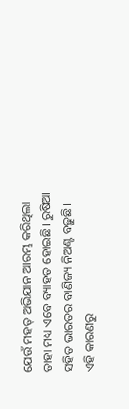ଯେଉଁ ମହତ୍‌‌ ଅଭିଯାନ ଆରମ୍ଭ କରିଥିଲା ତାହା ମଧ୍ୟ ଏବେ ବ୍ୟାହତ ହୋଇଛି। ରୁଷିଆ ସହିତ ଭାରତର ବାଣିଜ୍ୟ ନିଅଣ୍ଟ ବଢ଼ୁଛି। ଏହି କାରଣରୁ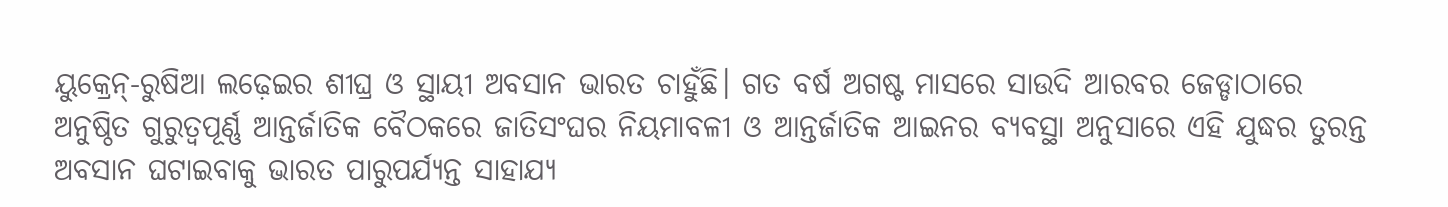ୟୁକ୍ରେନ୍‌‌-ରୁଷିଆ ଲଢ଼େଇର ଶୀଘ୍ର ଓ ସ୍ଥାୟୀ ଅବସାନ ଭାରତ ଚାହୁଁଛି। ଗତ ବର୍ଷ ଅଗଷ୍ଟ ମାସରେ ସାଉଦି ଆରବର ଜେଡ୍ଡାଠାରେ ଅନୁଷ୍ଠିତ ଗୁରୁତ୍ୱପୂର୍ଣ୍ଣ ଆନ୍ତର୍ଜାତିକ ବୈଠକରେ ଜାତିସଂଘର ନିୟମାବଳୀ ଓ ଆନ୍ତର୍ଜାତିକ ଆଇନର ବ୍ୟବସ୍ଥା ଅନୁସାରେ ଏହି ଯୁଦ୍ଧର ତୁରନ୍ତ ଅବସାନ ଘଟାଇବାକୁ ଭାରତ ପାରୁପର୍ଯ୍ୟନ୍ତ ସାହାଯ୍ୟ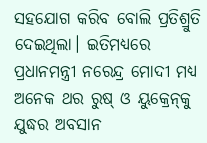ସହଯୋଗ କରିବ ବୋଲି ପ୍ରତିଶ୍ରୁତି ଦେଇଥିଲା। ଇତିମଧ୍ୟରେ ପ୍ରଧାନମନ୍ତ୍ରୀ ନରେନ୍ଦ୍ର ମୋଦୀ ମଧ୍ୟ ଅନେକ ଥର ରୁଷ୍‌‌ ଓ ୟୁକ୍ରେନ୍‌‌କୁ ଯୁଦ୍ଧର ଅବସାନ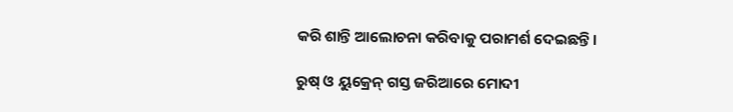କରି ଶାନ୍ତି ଆଲୋଚନା କରିବାକୁ ପରାମର୍ଶ ଦେଇଛନ୍ତି।

ରୁଷ୍‌‌ ଓ ୟୁକ୍ରେନ୍‌‌ ଗସ୍ତ ଜରିଆରେ ମୋଦୀ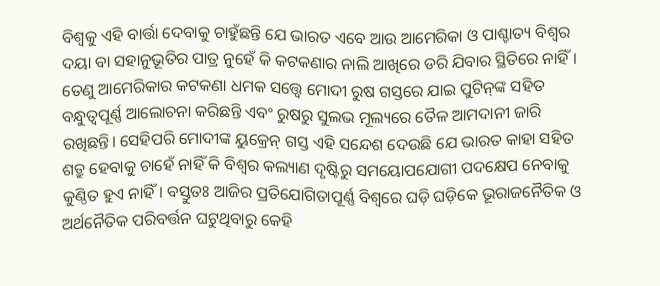ବିଶ୍ୱକୁ ଏହି ବାର୍ତ୍ତା ଦେବାକୁ ଚାହୁଁଛନ୍ତି ଯେ ଭାରତ ଏବେ ଆଉ ଆମେରିକା ଓ ପାଶ୍ଚାତ୍ୟ ବିଶ୍ୱର ଦୟା ବା ସହାନୁଭୂତିର ପାତ୍ର ନୁହେଁ କି କଟକଣାର ନାଲି ଆଖିରେ ଡରି ଯିବାର ସ୍ଥିତିରେ ନାହିଁ। ତେଣୁ ଆମେରିକାର କଟକଣା ଧମକ ସତ୍ତ୍ବେ ମୋଦୀ ରୁଷ ଗସ୍ତରେ ଯାଇ ପୁଟିନ୍‌‌ଙ୍କ ସହିତ ବନ୍ଧୁତ୍ୱପୂର୍ଣ୍ଣ ଆଲୋଚନା କରିଛନ୍ତି ଏବଂ ରୁଷରୁ ସୁଲଭ ମୂଲ୍ୟରେ ତୈଳ ଆମଦାନୀ ଜାରି ରଖିଛନ୍ତି। ସେହିପରି ମୋଦୀଙ୍କ ୟୁକ୍ରେନ୍‌‌ ଗସ୍ତ ଏହି ସନ୍ଦେଶ ଦେଉଛି ଯେ ଭାରତ କାହା ସହିତ ଶତ୍ରୁ ହେବାକୁ ଚାହେଁ ନାହିଁ କି ବିଶ୍ୱର କଲ୍ୟାଣ ଦୃଷ୍ଟିରୁ ସମୟୋପଯୋଗୀ ପଦକ୍ଷେପ ନେବାକୁ କୁଣ୍ଠିତ ହୁଏ ନାହିଁ। ବସ୍ତୁତଃ ଆଜିର ପ୍ରତିଯୋଗିତାପୂର୍ଣ୍ଣ ବିଶ୍ୱରେ ଘଡ଼ି ଘଡ଼ିକେ ଭୂରାଜନୈତିକ ଓ ଅର୍ଥନୈତିକ ପରିବର୍ତ୍ତନ ଘଟୁଥିବାରୁ କେହି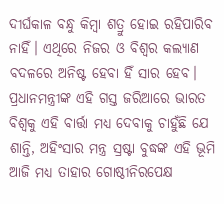ଦୀର୍ଘକାଳ ବନ୍ଧୁ କିମ୍ବା ଶତ୍ରୁ ହୋଇ ରହିପାରିବ ନାହିଁ। ଏଥିରେ ନିଜର ଓ ବିଶ୍ୱର କଲ୍ୟାଣ ବଦଳରେ ଅନିଷ୍ଟ ହେବା ହିଁ ସାର ହେବ। ପ୍ରଧାନମନ୍ତ୍ରୀଙ୍କ ଏହି ଗସ୍ତ ଜରିଆରେ ଭାରତ ବିଶ୍ୱକୁ ଏହି ବାର୍ତ୍ତା ମଧ୍ୟ ଦେବାକୁ ଚାହୁଁଛି ଯେ ଶାନ୍ତି, ଅହିଂସାର ମନ୍ତ୍ର ସ୍ରଷ୍ଟା ବୁଦ୍ଧଙ୍କ ଏହି ଭୂମି ଆଜି ମଧ୍ୟ ତାହାର ଗୋଷ୍ଠୀନିରପେକ୍ଷ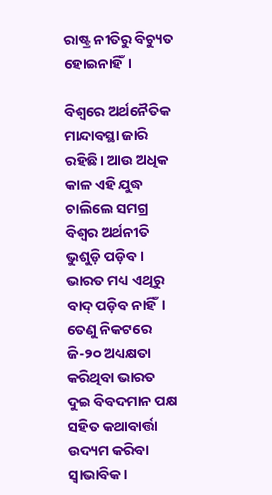ରାଷ୍ଟ୍ର ନୀତିରୁ ବିଚ୍ୟୁତ ହୋଇନାହିଁ।

ବିଶ୍ୱରେ ଅର୍ଥନୈତିକ ମାନ୍ଦାବସ୍ଥା ଜାରି ରହିଛି। ଆଉ ଅଧିକ କାଳ ଏହି ଯୁଦ୍ଧ ଚାଲିଲେ ସମଗ୍ର ବିଶ୍ୱର ଅର୍ଥନୀତି ଭୁଶୁଡ଼ି ପଡ଼ିବ। ଭାରତ ମଧ୍ୟ ଏଥିରୁ ବାଦ୍‌‌ ପଡ଼ିବ ନାହିଁ। ତେଣୁ ନିକଟରେ ଜି-୨୦ ଅଧ୍ୟକ୍ଷତା କରିଥିବା ଭାରତ ଦୁଇ ବିବଦମାନ ପକ୍ଷ ସହିତ କଥାବାର୍ତ୍ତା ଉଦ୍ୟମ କରିବା ସ୍ୱାଭାବିକ।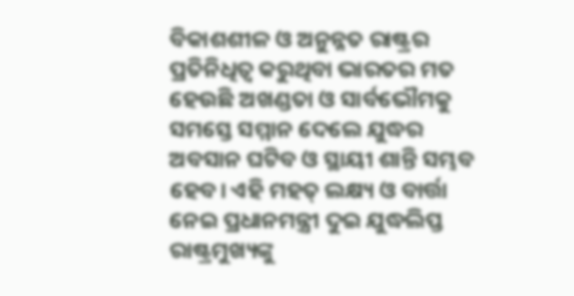ବିକାଶଶୀଳ ଓ ଅନୁନ୍ନତ ରାଷ୍ଟ୍ରର ପ୍ରତିନିଧିତ୍ୱ କରୁଥିବା ଭାରତର ମତ ହେଉଛି ଅଖଣ୍ଡତା ଓ ସାର୍ବଭୌମକୁ ସମସ୍ତେ ସମ୍ମାନ ଦେଲେ ଯୁଦ୍ଧର ଅବସାନ ଘଟିବ ଓ ସ୍ଥାୟୀ ଶାନ୍ତି ସମ୍ଭବ ହେବ। ଏହି ମହତ୍‌‌ ଲକ୍ଷ୍ୟ ଓ ବାର୍ତ୍ତା ନେଇ ପ୍ରଧାନମନ୍ତ୍ରୀ ଦୁଇ ଯୁଦ୍ଧଲିପ୍ତ ରାଷ୍ଟ୍ରମୁଖ୍ୟଙ୍କୁ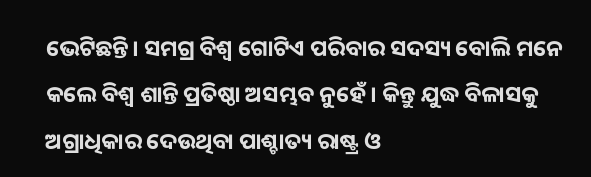ଭେଟିଛନ୍ତି। ସମଗ୍ର ବିଶ୍ୱ ଗୋଟିଏ ପରିବାର ସଦସ୍ୟ ବୋଲି ମନେ କଲେ ବିଶ୍ୱ ଶାନ୍ତି ପ୍ରତିଷ୍ଠା ଅସମ୍ଭବ ନୁହେଁ। କିନ୍ତୁ ଯୁଦ୍ଧ ବିଳାସକୁ ଅଗ୍ରାଧିକାର ଦେଉଥିବା ପାଶ୍ଚାତ୍ୟ ରାଷ୍ଟ୍ର ଓ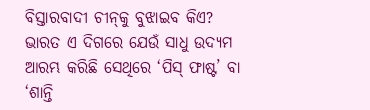ବିସ୍ତାରବାଦୀ ଚୀନ୍‌‌କୁ ବୁଝାଇବ କିଏ? ଭାରତ ଏ ଦିଗରେ ଯେଉଁ ସାଧୁ ଉଦ୍ୟମ ଆରମ୍ଭ କରିଛି ସେଥିରେ ‘ପିସ୍‌‌ ଫାଷ୍ଟ’ ବା ‘ଶାନ୍ତି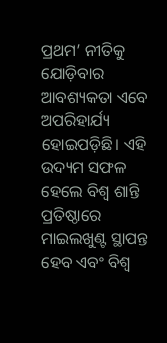ପ୍ରଥମ’ ନୀତିକୁ ଯୋଡ଼ିବାର ଆବଶ୍ୟକତା ଏବେ ଅପରିହାର୍ଯ୍ୟ ହୋଇପଡ଼ିଛି। ଏହି ଉଦ୍ୟମ ସଫଳ ହେଲେ ବିଶ୍ୱ ଶାନ୍ତି ପ୍ରତିଷ୍ଠାରେ ମାଇଲଖୁଣ୍ଟ ସ୍ଥାପନ୍ତ ହେବ ଏବଂ ବିଶ୍ୱ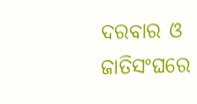ଦରବାର ଓ ଜାତିସଂଘରେ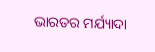ଭାରତର ମର୍ଯ୍ୟାଦା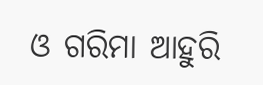ଓ ଗରିମା ଆହୁରି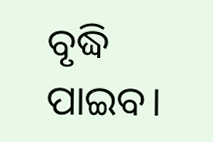ବୃଦ୍ଧି ପାଇବ।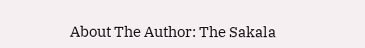About The Author: The Sakala